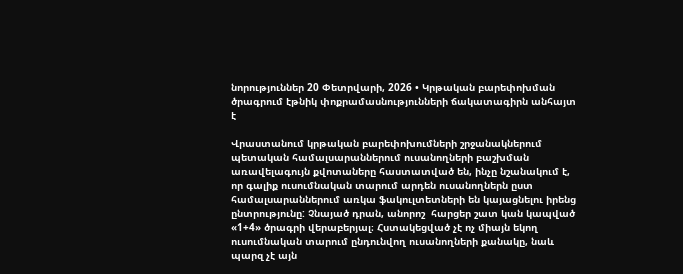նորություններ 20 Փետրվարի, 2026 • Կրթական բարեփոխման ծրագրում էթնիկ փոքրամասնությունների ճակատագիրն անհայտ է

Վրաստանում կրթական բարեփոխումների շրջանակներում պետական համալսարաններում ուսանողների բաշխման առավելագույն քվոտաները հաստատված են, ինչը նշանակում է, որ գալիք ուսումնական տարում արդեն ուսանողներն ըստ համալսարաններում առկա ֆակուլտետների են կայացնելու իրենց ընտրությունը: Չնայած դրան, անորոշ  հարցեր շատ կան կապված «1+4» ծրագրի վերաբերյալ։ Հստակեցված չէ ոչ միայն եկող ուսումնական տարում ընդունվող ուսանողների քանակը, նաև պարզ չէ այն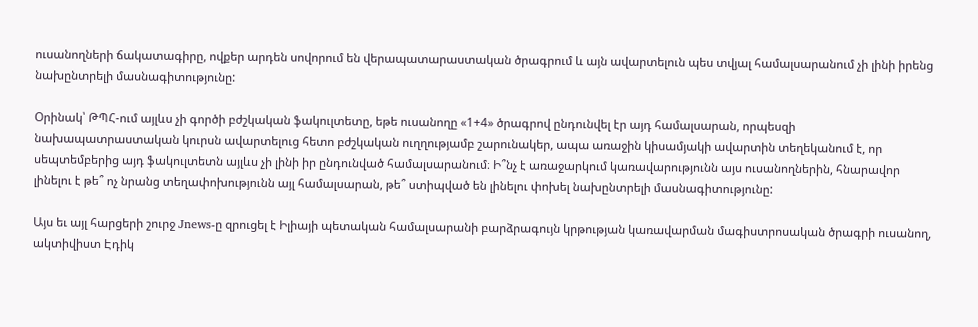ուսանողների ճակատագիրը, ովքեր արդեն սովորում են վերապատարաստական ծրագրում և այն ավարտելուն պես տվյալ համալսարանում չի լինի իրենց նախընտրելի մասնագիտությունը:

Օրինակ՝ ԹՊՀ-ում այլևս չի գործի բժշկական ֆակուլտետը, եթե ուսանողը «1+4» ծրագրով ընդունվել էր այդ համալսարան, որպեսզի նախապատրաստական կուրսն ավարտելուց հետո բժշկական ուղղությամբ շարունակեր, ապա առաջին կիսամյակի ավարտին տեղեկանում է, որ սեպտեմբերից այդ ֆակուլտետն այլևս չի լինի իր ընդունված համալսարանում։ Ի՞նչ է առաջարկում կառավարությունն այս ուսանողներին, հնարավոր լինելու է թե՞ ոչ նրանց տեղափոխությունն այլ համալսարան, թե՞ ստիպված են լինելու փոխել նախընտրելի մասնագիտությունը:

Այս եւ այլ հարցերի շուրջ Jnews-ը զրուցել է Իլիայի պետական համալսարանի բարձրագույն կրթության կառավարման մագիստրոսական ծրագրի ուսանող, ակտիվիստ Էդիկ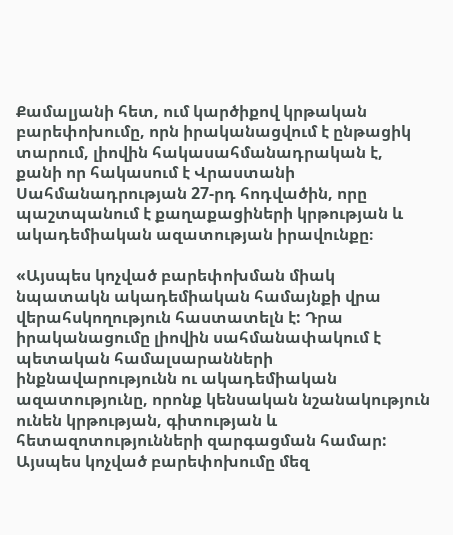Քամալյանի հետ, ում կարծիքով կրթական բարեփոխումը, որն իրականացվում է ընթացիկ տարում, լիովին հակասահմանադրական է, քանի որ հակասում է Վրաստանի Սահմանադրության 27-րդ հոդվածին, որը պաշտպանում է քաղաքացիների կրթության և ակադեմիական ազատության իրավունքը։

«Այսպես կոչված բարեփոխման միակ նպատակն ակադեմիական համայնքի վրա վերահսկողություն հաստատելն է: Դրա իրականացումը լիովին սահմանափակում է պետական համալսարանների ինքնավարությունն ու ակադեմիական ազատությունը, որոնք կենսական նշանակություն ունեն կրթության, գիտության և հետազոտությունների զարգացման համար: Այսպես կոչված բարեփոխումը մեզ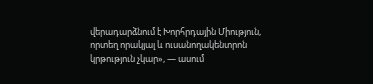վերադարձնում է Խորհրդային Միություն, որտեղ որակյալ և ուսանողակենտրոն կրթություն չկար», — ասում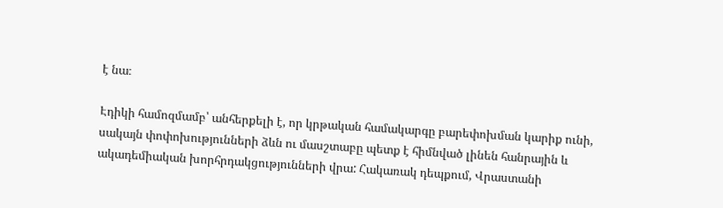է նա։

Էդիկի համոզմամբ՝ անհերքելի է, որ կրթական համակարգը բարեփոխման կարիք ունի, սակայն փոփոխությունների ձևն ու մասշտաբը պետք է հիմնված լինեն հանրային և ակադեմիական խորհրդակցությունների վրա: Հակառակ դեպքում, Վրաստանի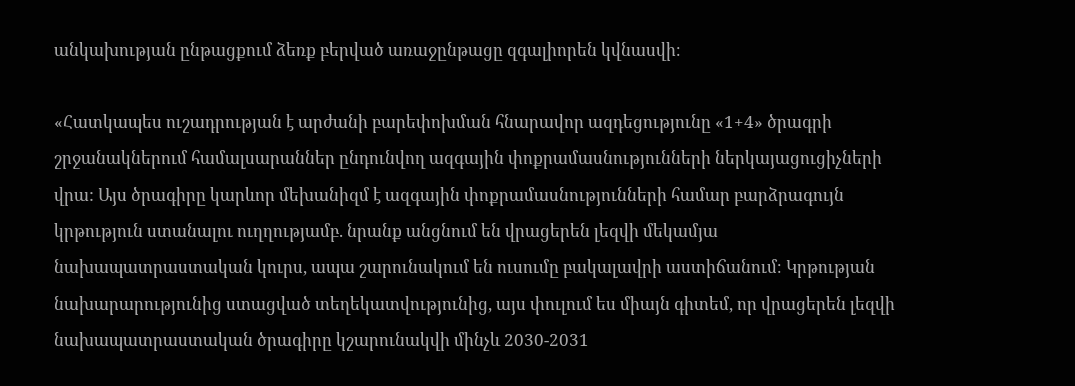անկախության ընթացքում ձեռք բերված առաջընթացը զգալիորեն կվնասվի։

«Հատկապես ուշադրության է արժանի բարեփոխման հնարավոր ազդեցությունը «1+4» ծրագրի շրջանակներում համալսարաններ ընդունվող ազգային փոքրամասնությունների ներկայացուցիչների վրա: Այս ծրագիրը կարևոր մեխանիզմ է ազգային փոքրամասնությունների համար բարձրագույն կրթություն ստանալու ուղղությամբ. նրանք անցնում են վրացերեն լեզվի մեկամյա նախապատրաստական կուրս, ապա շարունակում են ուսումը բակալավրի աստիճանում։ Կրթության նախարարությունից ստացված տեղեկատվությունից, այս փուլում ես միայն գիտեմ, որ վրացերեն լեզվի նախապատրաստական ծրագիրը կշարունակվի մինչև 2030-2031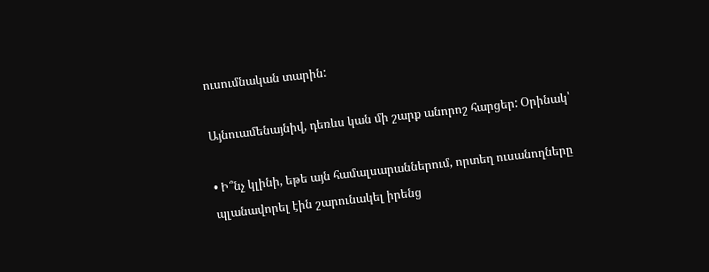ուսումնական տարին:

Այնուամենայնիվ, դեռևս կան մի շարք անորոշ հարցեր: Օրինակ՝

• Ի՞նչ կլինի, եթե այն համալսարաններում, որտեղ ուսանողները պլանավորել էին շարունակել իրենց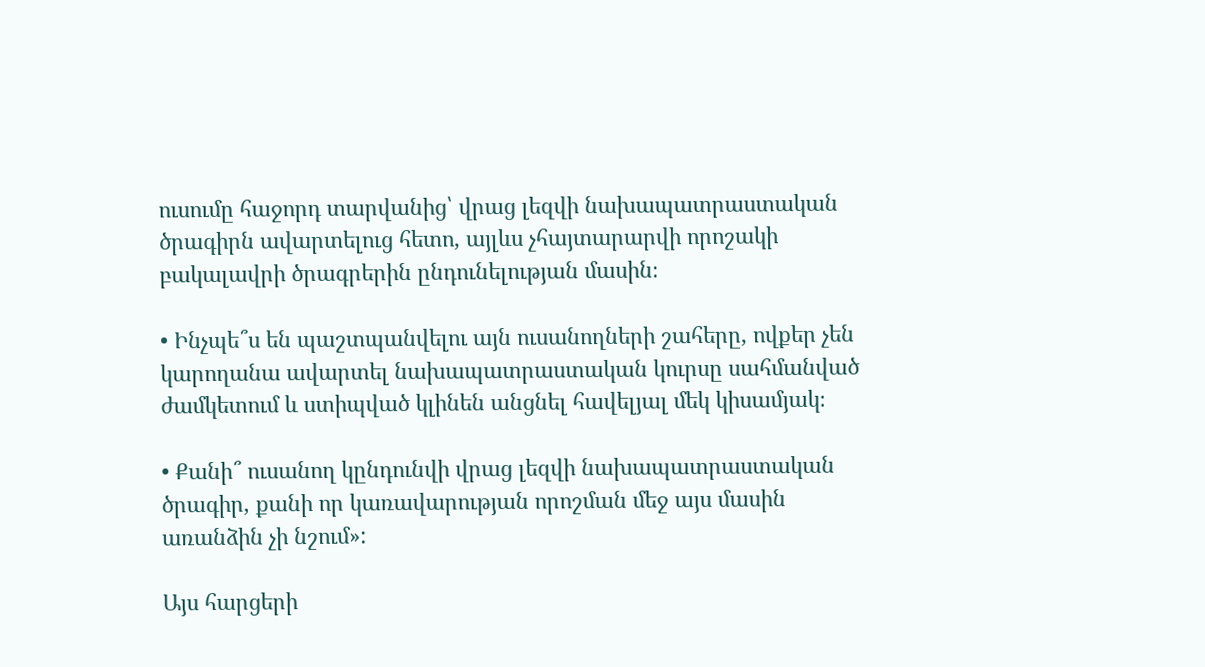ուսումը հաջորդ տարվանից՝ վրաց լեզվի նախապատրաստական ծրագիրն ավարտելուց հետո, այլևս չհայտարարվի որոշակի բակալավրի ծրագրերին ընդունելության մասին։

• Ինչպե՞ս են պաշտպանվելու այն ուսանողների շահերը, ովքեր չեն կարողանա ավարտել նախապատրաստական կուրսը սահմանված ժամկետում և ստիպված կլինեն անցնել հավելյալ մեկ կիսամյակ։

• Քանի՞ ուսանող կընդունվի վրաց լեզվի նախապատրաստական ծրագիր, քանի որ կառավարության որոշման մեջ այս մասին առանձին չի նշում»:

Այս հարցերի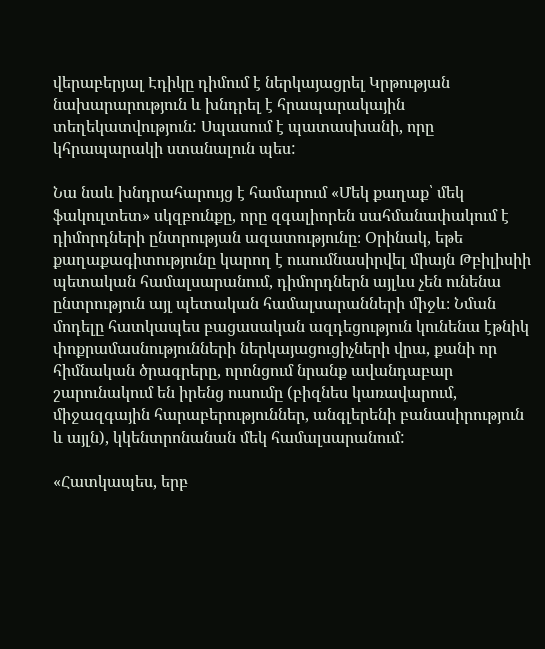վերաբերյալ Էդիկը դիմում է ներկայացրել Կրթության նախարարություն և խնդրել է հրապարակային տեղեկատվություն: Սպասում է պատասխանի, որը կհրապարակի ստանալուն պես:

Նա նաև խնդրահարույց է համարում «Մեկ քաղաք՝ մեկ ֆակուլտետ» սկզբունքը, որը զգալիորեն սահմանափակում է դիմորդների ընտրության ազատությունը։ Օրինակ, եթե քաղաքագիտությունը կարող է ուսումնասիրվել միայն Թբիլիսիի պետական համալսարանում, դիմորդներն այլևս չեն ունենա ընտրություն այլ պետական համալսարանների միջև։ Նման մոդելը հատկապես բացասական ազդեցություն կունենա էթնիկ փոքրամասնությունների ներկայացուցիչների վրա, քանի որ հիմնական ծրագրերը, որոնցում նրանք ավանդաբար շարունակում են իրենց ուսումը (բիզնես կառավարում, միջազգային հարաբերություններ, անգլերենի բանասիրություն և այլն), կկենտրոնանան մեկ համալսարանում:

«Հատկապես, երբ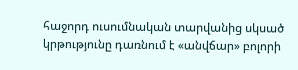հաջորդ ուսումնական տարվանից սկսած կրթությունը դառնում է «անվճար» բոլորի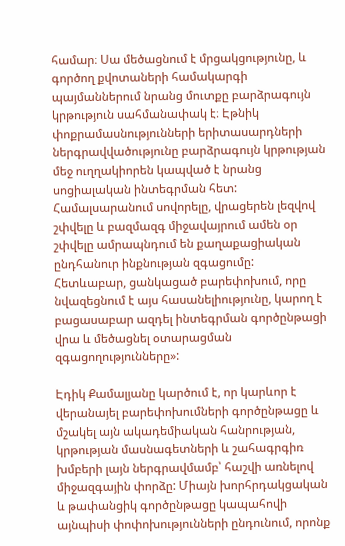համար։ Սա մեծացնում է մրցակցությունը, և գործող քվոտաների համակարգի պայմաններում նրանց մուտքը բարձրագույն կրթություն սահմանափակ է։ Էթնիկ փոքրամասնությունների երիտասարդների ներգրավվածությունը բարձրագույն կրթության մեջ ուղղակիորեն կապված է նրանց սոցիալական ինտեգրման հետ: Համալսարանում սովորելը, վրացերեն լեզվով շփվելը և բազմազգ միջավայրում ամեն օր շփվելը ամրապնդում են քաղաքացիական ընդհանուր ինքնության զգացումը: Հետևաբար, ցանկացած բարեփոխում, որը նվազեցնում է այս հասանելիությունը, կարող է բացասաբար ազդել ինտեգրման գործընթացի վրա և մեծացնել օտարացման զգացողությունները»:

Էդիկ Քամալյանը կարծում է, որ կարևոր է վերանայել բարեփոխումների գործընթացը և մշակել այն ակադեմիական հանրության, կրթության մասնագետների և շահագրգիռ խմբերի լայն ներգրավմամբ՝ հաշվի առնելով միջազգային փորձը: Միայն խորհրդակցական և թափանցիկ գործընթացը կապահովի այնպիսի փոփոխությունների ընդունում, որոնք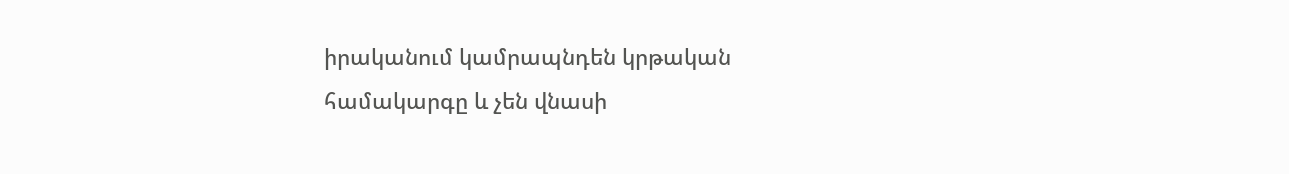իրականում կամրապնդեն կրթական համակարգը և չեն վնասի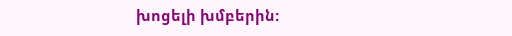խոցելի խմբերին: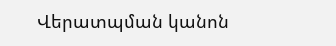Վերատպման կանոն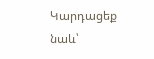Կարդացեք նաև՝